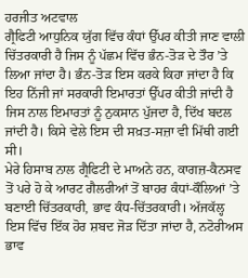ਹਰਜੀਤ ਅਟਵਾਲ
ਗ੍ਰੈਫਿਟੀ ਆਧੁਨਿਕ ਯੁੱਗ ਵਿੱਚ ਕੰਧਾਂ ਉੱਪਰ ਕੀਤੀ ਜਾਣ ਵਾਲੀ ਚਿੱਤਰਕਾਰੀ ਹੈ ਜਿਸ ਨੂੰ ਪੱਛਮ ਵਿੱਚ ਭੰਨ-ਤੋੜ ਦੇ ਤੌਰ ’ਤੇ ਲਿਆ ਜਾਂਦਾ ਹੈ। ਭੰਨ-ਤੋੜ ਇਸ ਕਰਕੇ ਕਿਹਾ ਜਾਂਦਾ ਹੈ ਕਿ ਇਹ ਨਿੱਜੀ ਜਾਂ ਸਰਕਾਰੀ ਇਮਾਰਤਾਂ ਉੱਪਰ ਕੀਤੀ ਜਾਂਦੀ ਹੈ ਜਿਸ ਨਾਲ ਇਮਾਰਤਾਂ ਨੂੰ ਨੁਕਸਾਨ ਪੁੱਜਦਾ ਹੈ, ਦਿੱਖ ਬਦਲ ਜਾਂਦੀ ਹੈ। ਕਿਸੇ ਵੇਲੇ ਇਸ ਦੀ ਸਖ਼ਤ-ਸਜ਼ਾ ਵੀ ਮਿੱਥੀ ਗਈ ਸੀ।
ਮੇਰੇ ਹਿਸਾਬ ਨਾਲ ਗ੍ਰੈਫਿਟੀ ਦੇ ਮਾਅਨੇ ਹਨ, ਕਾਗਜ਼-ਕੈਨਸਵ ਤੋਂ ਪਰੇ ਹੋ ਕੇ ਆਰਟ ਗੈਲਰੀਆਂ ਤੋਂ ਬਾਹਰ ਕੰਧਾਂ-ਕੌਲਿਆਂ ’ਤੇ ਬਣਾਈ ਚਿੱਤਰਕਾਰੀ, ਭਾਵ ਕੰਧ-ਚਿੱਤਰਕਾਰੀ। ਅੱਜਕੱਲ੍ਹ ਇਸ ਵਿੱਚ ਇੱਕ ਹੋਰ ਸ਼ਬਦ ਜੋੜ ਦਿੱਤਾ ਜਾਂਦਾ ਹੈ, ਨਟੋਰੀਅਸ ਭਾਵ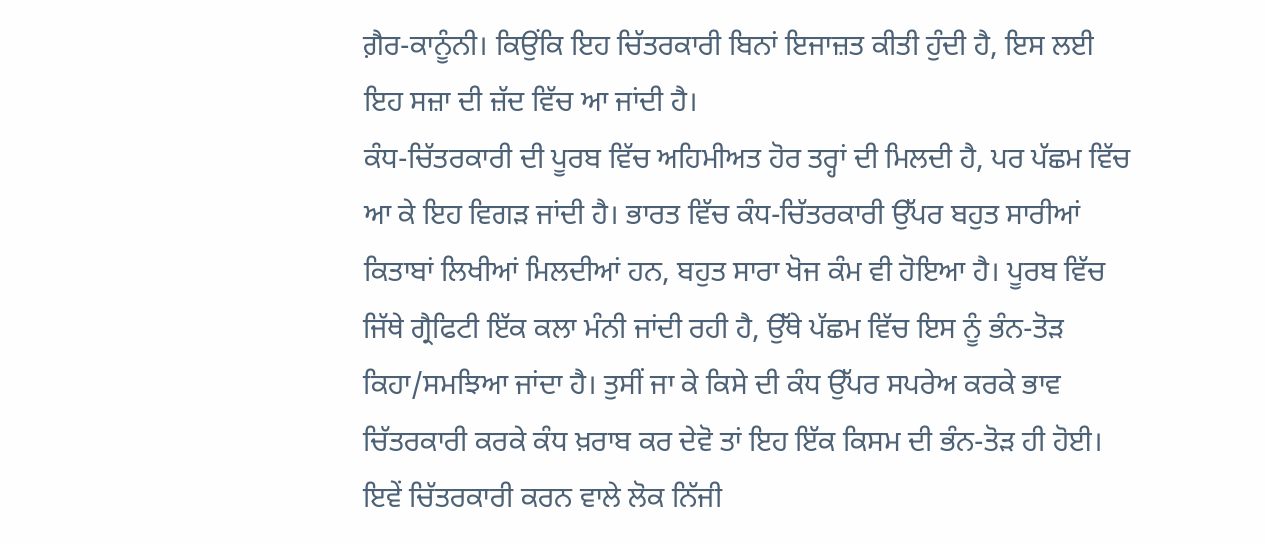ਗ਼ੈਰ-ਕਾਨੂੰਨੀ। ਕਿਉਂਕਿ ਇਹ ਚਿੱਤਰਕਾਰੀ ਬਿਨਾਂ ਇਜਾਜ਼ਤ ਕੀਤੀ ਹੁੰਦੀ ਹੈ, ਇਸ ਲਈ ਇਹ ਸਜ਼ਾ ਦੀ ਜ਼ੱਦ ਵਿੱਚ ਆ ਜਾਂਦੀ ਹੈ।
ਕੰਧ-ਚਿੱਤਰਕਾਰੀ ਦੀ ਪੂਰਬ ਵਿੱਚ ਅਹਿਮੀਅਤ ਹੋਰ ਤਰ੍ਹਾਂ ਦੀ ਮਿਲਦੀ ਹੈ, ਪਰ ਪੱਛਮ ਵਿੱਚ ਆ ਕੇ ਇਹ ਵਿਗੜ ਜਾਂਦੀ ਹੈ। ਭਾਰਤ ਵਿੱਚ ਕੰਧ-ਚਿੱਤਰਕਾਰੀ ਉੱਪਰ ਬਹੁਤ ਸਾਰੀਆਂ ਕਿਤਾਬਾਂ ਲਿਖੀਆਂ ਮਿਲਦੀਆਂ ਹਨ, ਬਹੁਤ ਸਾਰਾ ਖੋਜ ਕੰਮ ਵੀ ਹੋਇਆ ਹੈ। ਪੂਰਬ ਵਿੱਚ ਜਿੱਥੇ ਗ੍ਰੈਫਿਟੀ ਇੱਕ ਕਲਾ ਮੰਨੀ ਜਾਂਦੀ ਰਹੀ ਹੈ, ਉੱਥੇ ਪੱਛਮ ਵਿੱਚ ਇਸ ਨੂੰ ਭੰਨ-ਤੋੜ ਕਿਹਾ/ਸਮਝਿਆ ਜਾਂਦਾ ਹੈ। ਤੁਸੀਂ ਜਾ ਕੇ ਕਿਸੇ ਦੀ ਕੰਧ ਉੱਪਰ ਸਪਰੇਅ ਕਰਕੇ ਭਾਵ ਚਿੱਤਰਕਾਰੀ ਕਰਕੇ ਕੰਧ ਖ਼ਰਾਬ ਕਰ ਦੇਵੋ ਤਾਂ ਇਹ ਇੱਕ ਕਿਸਮ ਦੀ ਭੰਨ-ਤੋੜ ਹੀ ਹੋਈ। ਇਵੇਂ ਚਿੱਤਰਕਾਰੀ ਕਰਨ ਵਾਲੇ ਲੋਕ ਨਿੱਜੀ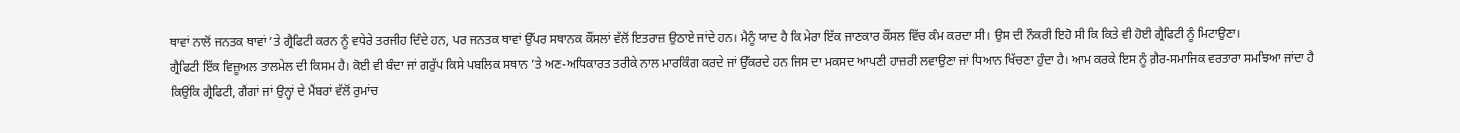ਥਾਵਾਂ ਨਾਲੋਂ ਜਨਤਕ ਥਾਵਾਂ ’ਤੇ ਗ੍ਰੈਫਿਟੀ ਕਰਨ ਨੂੰ ਵਧੇਰੇ ਤਰਜੀਹ ਦਿੰਦੇ ਹਨ, ਪਰ ਜਨਤਕ ਥਾਵਾਂ ਉੱਪਰ ਸਥਾਨਕ ਕੌਂਸਲਾਂ ਵੱਲੋਂ ਇਤਰਾਜ਼ ਉਠਾਏ ਜਾਂਦੇ ਹਨ। ਮੈਨੂੰ ਯਾਦ ਹੈ ਕਿ ਮੇਰਾ ਇੱਕ ਜਾਣਕਾਰ ਕੌਂਸਲ ਵਿੱਚ ਕੰਮ ਕਰਦਾ ਸੀ। ਉਸ ਦੀ ਨੌਕਰੀ ਇਹੋ ਸੀ ਕਿ ਕਿਤੇ ਵੀ ਹੋਈ ਗ੍ਰੈਫਿਟੀ ਨੂੰ ਮਿਟਾਉਣਾ।
ਗ੍ਰੈਫਿਟੀ ਇੱਕ ਵਿਜ਼ੂਅਲ ਤਾਲਮੇਲ ਦੀ ਕਿਸਮ ਹੈ। ਕੋਈ ਵੀ ਬੰਦਾ ਜਾਂ ਗਰੁੱਪ ਕਿਸੇ ਪਬਲਿਕ ਸਥਾਨ ’ਤੇ ਅਣ-ਅਧਿਕਾਰਤ ਤਰੀਕੇ ਨਾਲ ਮਾਰਕਿੰਗ ਕਰਦੇ ਜਾਂ ਉੱਕਰਦੇ ਹਨ ਜਿਸ ਦਾ ਮਕਸਦ ਆਪਣੀ ਹਾਜ਼ਰੀ ਲਵਾਉਣਾ ਜਾਂ ਧਿਆਨ ਖਿੱਚਣਾ ਹੁੰਦਾ ਹੈ। ਆਮ ਕਰਕੇ ਇਸ ਨੂੰ ਗ਼ੈਰ-ਸਮਾਜਿਕ ਵਰਤਾਰਾ ਸਮਝਿਆ ਜਾਂਦਾ ਹੈ ਕਿਉਂਕਿ ਗ੍ਰੈਫਿਟੀ, ਗੈਂਗਾਂ ਜਾਂ ਉਨ੍ਹਾਂ ਦੇ ਮੈਂਬਰਾਂ ਵੱਲੋਂ ਰੁਮਾਂਚ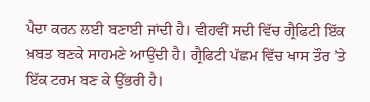ਪੈਦਾ ਕਰਨ ਲਈ ਬਣਾਈ ਜਾਂਦੀ ਹੈ। ਵੀਹਵੀਂ ਸਦੀ ਵਿੱਚ ਗ੍ਰੈਫਿਟੀ ਇੱਕ ਖ਼ਬਤ ਬਣਕੇ ਸਾਹਮਣੇ ਆਉਂਦੀ ਹੈ। ਗ੍ਰੈਫਿਟੀ ਪੱਛਮ ਵਿੱਚ ਖਾਸ ਤੌਰ ’ਤੇ ਇੱਕ ਟਰਮ ਬਣ ਕੇ ਉੱਭਰੀ ਹੈ।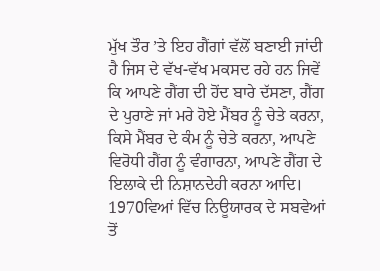ਮੁੱਖ ਤੌਰ ’ਤੇ ਇਹ ਗੈਂਗਾਂ ਵੱਲੋਂ ਬਣਾਈ ਜਾਂਦੀ ਹੈ ਜਿਸ ਦੇ ਵੱਖ-ਵੱਖ ਮਕਸਦ ਰਹੇ ਹਨ ਜਿਵੇਂ ਕਿ ਆਪਣੇ ਗੈਂਗ ਦੀ ਹੋਂਦ ਬਾਰੇ ਦੱਸਣਾ, ਗੈਂਗ ਦੇ ਪੁਰਾਣੇ ਜਾਂ ਮਰੇ ਹੋਏ ਮੈਂਬਰ ਨੂੰ ਚੇਤੇ ਕਰਨਾ, ਕਿਸੇ ਮੈਂਬਰ ਦੇ ਕੰਮ ਨੂੰ ਚੇਤੇ ਕਰਨਾ, ਆਪਣੇ ਵਿਰੋਧੀ ਗੈਂਗ ਨੂੰ ਵੰਗਾਰਨਾ, ਆਪਣੇ ਗੈਂਗ ਦੇ ਇਲਾਕੇ ਦੀ ਨਿਸ਼ਾਨਦੇਹੀ ਕਰਨਾ ਆਦਿ।
1970ਵਿਆਂ ਵਿੱਚ ਨਿਊਯਾਰਕ ਦੇ ਸਬਵੇਆਂ ਤੋਂ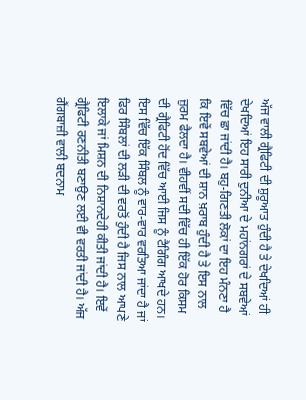ਅੱਜ ਵਾਲੀ ਗ੍ਰੈਫਿਟੀ ਦੀ ਸ਼ੁਰੂਆਤ ਹੁੰਦੀ ਹੈ ਤੇ ਦੇਖਦਿਆਂ ਹੀ ਦੇਖਦਿਆਂ ਇਹ ਸਾਰੀ ਦੁਨੀਆ ਦੇ ਮਹਾਂਨਗਰਾਂ ਦੇ ਸਬਵੇਆਂ ਵਿੱਚ ਛਾ ਜਾਂਦੀ ਹੈ। ਬਹੁ-ਗਿਣਤੀ ਲੋਕਾਂ ਦਾ ਇਹ ਮੰਨਣਾ ਹੈ ਕਿ ਇਵੇਂ ਸਬਵੇਆਂ ਦੀ ਸ਼ਾਨ ਖ਼ਰਾਬ ਹੁੰਦੀ ਹੈ ਤੇ ਇਸ ਨਾਲ ਜ਼ੁਰਮ ਫੈਲਦਾ ਹੈ। ਵੀਹਵੀਂ ਸਦੀ ਵਿੱਚ ਹੀ ਇੱਕ ਹੋਰ ਕਿਸਮ ਦੀ ਗ੍ਰੈਫਿਟੀ ਹੋਂਦ ਵਿੱਚ ਆਈ ਜਿਸ ਨੂੰ ਟੈਗਿੰਗ ਆਖਦੇ ਹਨ। ਇਸ ਵਿੱਚ ਇੱਕ ਸਿੰਬਲ ਨੂੰ ਵਾਰ-ਵਾਰ ਵਰਤਿਆ ਜਾਂਦਾ ਹੈ ਜਾਂ ਫਿਰ ਸਿੰਬਲਾਂ ਦੀ ਲੜੀ ਦੀ ਵਰਤੋਂ ਹੁੰਦੀ ਹੈ ਜਿਸ ਨਾਲ ਆਪਣੇ ਇਲਾਕੇ ਜਾਂ ਮਿਸ਼ਨ ਦੀ ਨਿਸ਼ਾਨਦੇਹੀ ਕੀਤੀ ਜਾਂਦੀ ਹੈ। ਇਵੇਂ ਗ੍ਰੈਫਿਟੀ ਰਣਨੀਤੀ ਬਣਾਉਣ ਲਈ ਵੀ ਵਰਤੀ ਜਾਂਦੀ ਹੈ। ਅੱਜ ਗੈਂਗਬਾਜ਼ੀ ਵਾਲੀ ਬਦਨਾਮ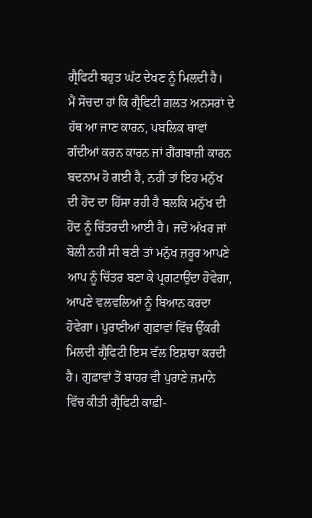ਗ੍ਰੈਫਿਟੀ ਬਹੁਤ ਘੱਟ ਦੇਖਣ ਨੂੰ ਮਿਲਦੀ ਹੈ।
ਮੈਂ ਸੋਚਦਾ ਹਾਂ ਕਿ ਗ੍ਰੈਫਿਟੀ ਗ਼ਲਤ ਅਨਸਰਾਂ ਦੇ ਹੱਥ ਆ ਜਾਣ ਕਾਰਨ, ਪਬਲਿਕ ਥਾਵਾਂ ਗੰਦੀਆਂ ਕਰਨ ਕਾਰਨ ਜਾਂ ਗੈਂਗਬਾਜ਼ੀ ਕਾਰਨ ਬਦਨਾਮ ਹੋ ਗਈ ਹੈ, ਨਹੀਂ ਤਾਂ ਇਹ ਮਨੁੱਖ ਦੀ ਹੋਂਦ ਦਾ ਹਿੱਸਾ ਰਹੀ ਹੈ ਬਲਕਿ ਮਨੁੱਖ ਦੀ ਹੋਂਦ ਨੂੰ ਚਿੱਤਰਦੀ ਆਈ ਹੈ। ਜਦੋਂ ਅੱਖਰ ਜਾਂ ਬੋਲੀ ਨਹੀਂ ਸੀ ਬਣੀ ਤਾਂ ਮਨੁੱਖ ਜ਼ਰੂਰ ਆਪਣੇ ਆਪ ਨੂੰ ਚਿੱਤਰ ਬਣਾ ਕੇ ਪ੍ਰਗਟਾਉਂਦਾ ਹੋਵੇਗਾ, ਆਪਣੇ ਵਲਵਲਿਆਂ ਨੂੰ ਬਿਆਨ ਕਰਦਾ ਹੋਵੇਗਾ। ਪੁਰਾਣੀਆਂ ਗੁਫ਼ਾਵਾਂ ਵਿੱਚ ਉੱਕਰੀ ਮਿਲਦੀ ਗ੍ਰੈਫਿਟੀ ਇਸ ਵੱਲ ਇਸ਼ਾਰਾ ਕਰਦੀ ਹੈ। ਗੁਫ਼ਾਵਾਂ ਤੋਂ ਬਾਹਰ ਵੀ ਪੁਰਾਣੇ ਜ਼ਮਾਨੇ ਵਿੱਚ ਕੀਤੀ ਗ੍ਰੈਫਿਟੀ ਕਾਫ਼ੀ-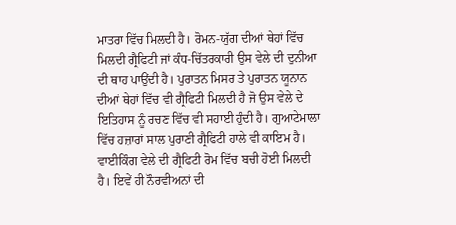ਮਾਤਰਾ ਵਿੱਚ ਮਿਲਦੀ ਹੈ। ਰੋਮਨ-ਯੁੱਗ ਦੀਆਂ ਥੇਹਾਂ ਵਿੱਚ ਮਿਲਦੀ ਗ੍ਰੈਫਿਟੀ ਜਾਂ ਕੰਧ-ਚਿੱਤਰਕਾਰੀ ਉਸ ਵੇਲੇ ਦੀ ਦੁਨੀਆ ਦੀ ਥਾਹ ਪਾਉਂਦੀ ਹੈ। ਪੁਰਾਤਨ ਮਿਸਰ ਤੇ ਪੁਰਾਤਨ ਯੂਨਾਨ ਦੀਆਂ ਥੇਹਾਂ ਵਿੱਚ ਵੀ ਗ੍ਰੈਫਿਟੀ ਮਿਲਦੀ ਹੈ ਜੋ ਉਸ ਵੇਲੇ ਦੇ ਇਤਿਹਾਸ ਨੂੰ ਰਚਣ ਵਿੱਚ ਵੀ ਸਹਾਈ ਹੁੰਦੀ ਹੈ। ਗੁਆਟੇਮਾਲਾ ਵਿੱਚ ਹਜ਼ਾਰਾਂ ਸਾਲ ਪੁਰਾਣੀ ਗ੍ਰੈਫਿਟੀ ਹਾਲੇ ਵੀ ਕਾਇਮ ਹੈ। ਵਾਈਕਿੰਗ ਵੇਲੇ ਦੀ ਗ੍ਰੈਫਿਟੀ ਰੋਮ ਵਿੱਚ ਬਚੀ ਹੋਈ ਮਿਲਦੀ ਹੈ। ਇਵੇਂ ਹੀ ਨੌਰਵੀਅਨਾਂ ਦੀ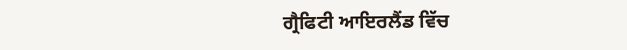ਗ੍ਰੈਫਿਟੀ ਆਇਰਲੈਂਡ ਵਿੱਚ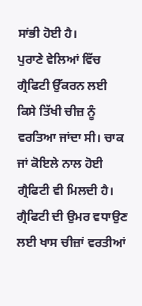ਸਾਂਭੀ ਹੋਈ ਹੈ।
ਪੁਰਾਣੇ ਵੇਲਿਆਂ ਵਿੱਚ ਗ੍ਰੈਫਿਟੀ ਉੱਕਰਨ ਲਈ ਕਿਸੇ ਤਿੱਖੀ ਚੀਜ਼ ਨੂੰ ਵਰਤਿਆ ਜਾਂਦਾ ਸੀ। ਚਾਕ ਜਾਂ ਕੋਇਲੇ ਨਾਲ ਹੋਈ ਗ੍ਰੈਫਿਟੀ ਵੀ ਮਿਲਦੀ ਹੈ। ਗ੍ਰੈਫਿਟੀ ਦੀ ਉਮਰ ਵਧਾਉਣ ਲਈ ਖਾਸ ਚੀਜ਼ਾਂ ਵਰਤੀਆਂ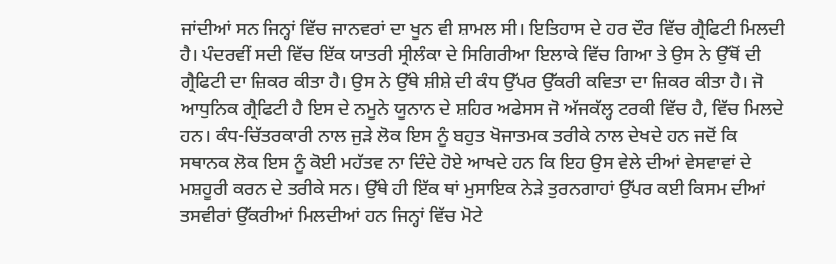ਜਾਂਦੀਆਂ ਸਨ ਜਿਨ੍ਹਾਂ ਵਿੱਚ ਜਾਨਵਰਾਂ ਦਾ ਖੂਨ ਵੀ ਸ਼ਾਮਲ ਸੀ। ਇਤਿਹਾਸ ਦੇ ਹਰ ਦੌਰ ਵਿੱਚ ਗ੍ਰੈਫਿਟੀ ਮਿਲਦੀ ਹੈ। ਪੰਦਰਵੀਂ ਸਦੀ ਵਿੱਚ ਇੱਕ ਯਾਤਰੀ ਸ੍ਰੀਲੰਕਾ ਦੇ ਸਿਗਿਰੀਆ ਇਲਾਕੇ ਵਿੱਚ ਗਿਆ ਤੇ ਉਸ ਨੇ ਉੱਥੋਂ ਦੀ ਗ੍ਰੈਫਿਟੀ ਦਾ ਜ਼ਿਕਰ ਕੀਤਾ ਹੈ। ਉਸ ਨੇ ਉੱਥੇ ਸ਼ੀਸ਼ੇ ਦੀ ਕੰਧ ਉੱਪਰ ਉੱਕਰੀ ਕਵਿਤਾ ਦਾ ਜ਼ਿਕਰ ਕੀਤਾ ਹੈ। ਜੋ ਆਧੁਨਿਕ ਗ੍ਰੈਫਿਟੀ ਹੈ ਇਸ ਦੇ ਨਮੂਨੇ ਯੂਨਾਨ ਦੇ ਸ਼ਹਿਰ ਅਫੇਸਸ ਜੋ ਅੱਜਕੱਲ੍ਹ ਟਰਕੀ ਵਿੱਚ ਹੈ, ਵਿੱਚ ਮਿਲਦੇ ਹਨ। ਕੰਧ-ਚਿੱਤਰਕਾਰੀ ਨਾਲ ਜੁੜੇ ਲੋਕ ਇਸ ਨੂੰ ਬਹੁਤ ਖੋਜਾਤਮਕ ਤਰੀਕੇ ਨਾਲ ਦੇਖਦੇ ਹਨ ਜਦੋਂ ਕਿ ਸਥਾਨਕ ਲੋਕ ਇਸ ਨੂੰ ਕੋਈ ਮਹੱਤਵ ਨਾ ਦਿੰਦੇ ਹੋਏ ਆਖਦੇ ਹਨ ਕਿ ਇਹ ਉਸ ਵੇਲੇ ਦੀਆਂ ਵੇਸਵਾਵਾਂ ਦੇ ਮਸ਼ਹੂਰੀ ਕਰਨ ਦੇ ਤਰੀਕੇ ਸਨ। ਉੱਥੇ ਹੀ ਇੱਕ ਥਾਂ ਮੁਸਾਇਕ ਨੇੜੇ ਤੁਰਨਗਾਹਾਂ ਉੱਪਰ ਕਈ ਕਿਸਮ ਦੀਆਂ ਤਸਵੀਰਾਂ ਉੱਕਰੀਆਂ ਮਿਲਦੀਆਂ ਹਨ ਜਿਨ੍ਹਾਂ ਵਿੱਚ ਮੋਟੇ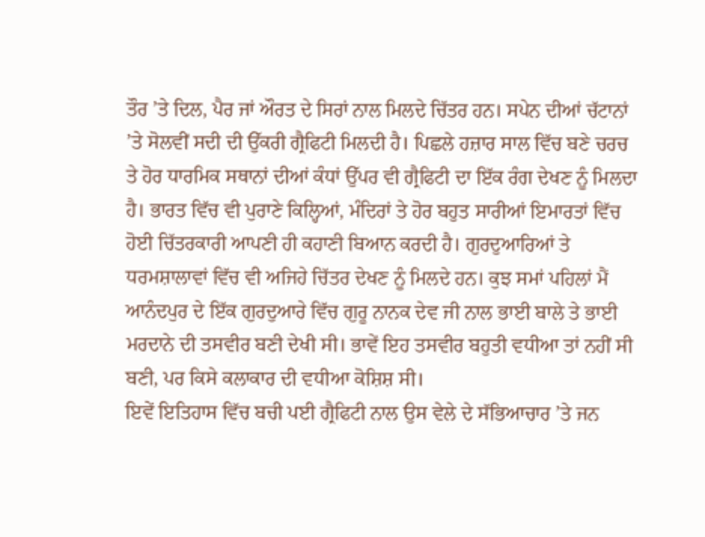ਤੌਰ ’ਤੇ ਦਿਲ, ਪੈਰ ਜਾਂ ਔਰਤ ਦੇ ਸਿਰਾਂ ਨਾਲ ਮਿਲਦੇ ਚਿੱਤਰ ਹਨ। ਸਪੇਨ ਦੀਆਂ ਚੱਟਾਨਾਂ ’ਤੇ ਸੋਲਵੀਂ ਸਦੀ ਦੀ ਉੱਕਰੀ ਗ੍ਰੈਫਿਟੀ ਮਿਲਦੀ ਹੈ। ਪਿਛਲੇ ਹਜ਼ਾਰ ਸਾਲ ਵਿੱਚ ਬਣੇ ਚਰਚ ਤੇ ਹੋਰ ਧਾਰਮਿਕ ਸਥਾਨਾਂ ਦੀਆਂ ਕੰਧਾਂ ਉੱਪਰ ਵੀ ਗ੍ਰੈਫਿਟੀ ਦਾ ਇੱਕ ਰੰਗ ਦੇਖਣ ਨੂੰ ਮਿਲਦਾ ਹੈ। ਭਾਰਤ ਵਿੱਚ ਵੀ ਪੁਰਾਣੇ ਕਿਲ੍ਹਿਆਂ, ਮੰਦਿਰਾਂ ਤੇ ਹੋਰ ਬਹੁਤ ਸਾਰੀਆਂ ਇਮਾਰਤਾਂ ਵਿੱਚ ਹੋਈ ਚਿੱਤਰਕਾਰੀ ਆਪਣੀ ਹੀ ਕਹਾਣੀ ਬਿਆਨ ਕਰਦੀ ਹੈ। ਗੁਰਦੁਆਰਿਆਂ ਤੇ ਧਰਮਸ਼ਾਲਾਵਾਂ ਵਿੱਚ ਵੀ ਅਜਿਹੇ ਚਿੱਤਰ ਦੇਖਣ ਨੂੰ ਮਿਲਦੇ ਹਨ। ਕੁਝ ਸਮਾਂ ਪਹਿਲਾਂ ਮੈਂ ਆਨੰਦਪੁਰ ਦੇ ਇੱਕ ਗੁਰਦੁਆਰੇ ਵਿੱਚ ਗੁਰੂ ਨਾਨਕ ਦੇਵ ਜੀ ਨਾਲ ਭਾਈ ਬਾਲੇ ਤੇ ਭਾਈ ਮਰਦਾਨੇ ਦੀ ਤਸਵੀਰ ਬਣੀ ਦੇਖੀ ਸੀ। ਭਾਵੇਂ ਇਹ ਤਸਵੀਰ ਬਹੁਤੀ ਵਧੀਆ ਤਾਂ ਨਹੀਂ ਸੀ ਬਣੀ, ਪਰ ਕਿਸੇ ਕਲਾਕਾਰ ਦੀ ਵਧੀਆ ਕੋਸ਼ਿਸ਼ ਸੀ।
ਇਵੇਂ ਇਤਿਹਾਸ ਵਿੱਚ ਬਚੀ ਪਈ ਗ੍ਰੈਫਿਟੀ ਨਾਲ ਉਸ ਵੇਲੇ ਦੇ ਸੱਭਿਆਚਾਰ ’ਤੇ ਜਨ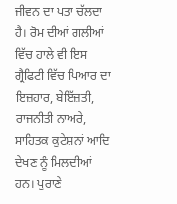ਜੀਵਨ ਦਾ ਪਤਾ ਚੱਲਦਾ ਹੈ। ਰੋਮ ਦੀਆਂ ਗਲੀਆਂ ਵਿੱਚ ਹਾਲੇ ਵੀ ਇਸ ਗ੍ਰੈਫਿਟੀ ਵਿੱਚ ਪਿਆਰ ਦਾ ਇਜ਼ਹਾਰ, ਬੇਇੱਜ਼ਤੀ, ਰਾਜਨੀਤੀ ਨਾਅਰੇ, ਸਾਹਿਤਕ ਕੁਟੇਸ਼ਨਾਂ ਆਦਿ ਦੇਖਣ ਨੂੰ ਮਿਲਦੀਆਂ ਹਨ। ਪੁਰਾਣੇ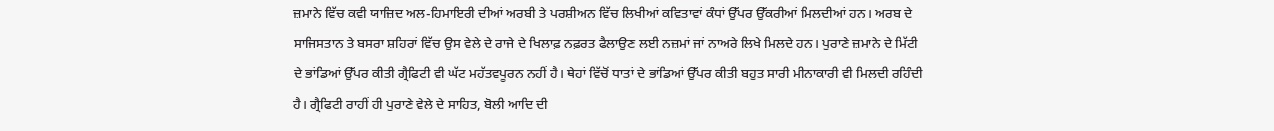ਜ਼ਮਾਨੇ ਵਿੱਚ ਕਵੀ ਯਾਜ਼ਿਦ ਅਲ-ਹਿਮਾਇਰੀ ਦੀਆਂ ਅਰਬੀ ਤੇ ਪਰਸ਼ੀਅਨ ਵਿੱਚ ਲਿਖੀਆਂ ਕਵਿਤਾਵਾਂ ਕੰਧਾਂ ਉੱਪਰ ਉੱਕਰੀਆਂ ਮਿਲਦੀਆਂ ਹਨ। ਅਰਬ ਦੇ ਸਾਜਿਸਤਾਨ ਤੇ ਬਸਰਾ ਸ਼ਹਿਰਾਂ ਵਿੱਚ ਉਸ ਵੇਲੇ ਦੇ ਰਾਜੇ ਦੇ ਖਿਲਾਫ਼ ਨਫ਼ਰਤ ਫੈਲਾਉਣ ਲਈ ਨਜ਼ਮਾਂ ਜਾਂ ਨਾਅਰੇ ਲਿਖੇ ਮਿਲਦੇ ਹਨ। ਪੁਰਾਣੇ ਜ਼ਮਾਨੇ ਦੇ ਮਿੱਟੀ ਦੇ ਭਾਂਡਿਆਂ ਉੱਪਰ ਕੀਤੀ ਗ੍ਰੈਫਿਟੀ ਵੀ ਘੱਟ ਮਹੱਤਵਪੂਰਨ ਨਹੀਂ ਹੈ। ਥੇਹਾਂ ਵਿੱਚੋਂ ਧਾਤਾਂ ਦੇ ਭਾਂਡਿਆਂ ਉੱਪਰ ਕੀਤੀ ਬਹੁਤ ਸਾਰੀ ਮੀਨਾਕਾਰੀ ਵੀ ਮਿਲਦੀ ਰਹਿੰਦੀ ਹੈ। ਗ੍ਰੈਫਿਟੀ ਰਾਹੀਂ ਹੀ ਪੁਰਾਣੇ ਵੇਲੇ ਦੇ ਸਾਹਿਤ, ਬੋਲੀ ਆਦਿ ਦੀ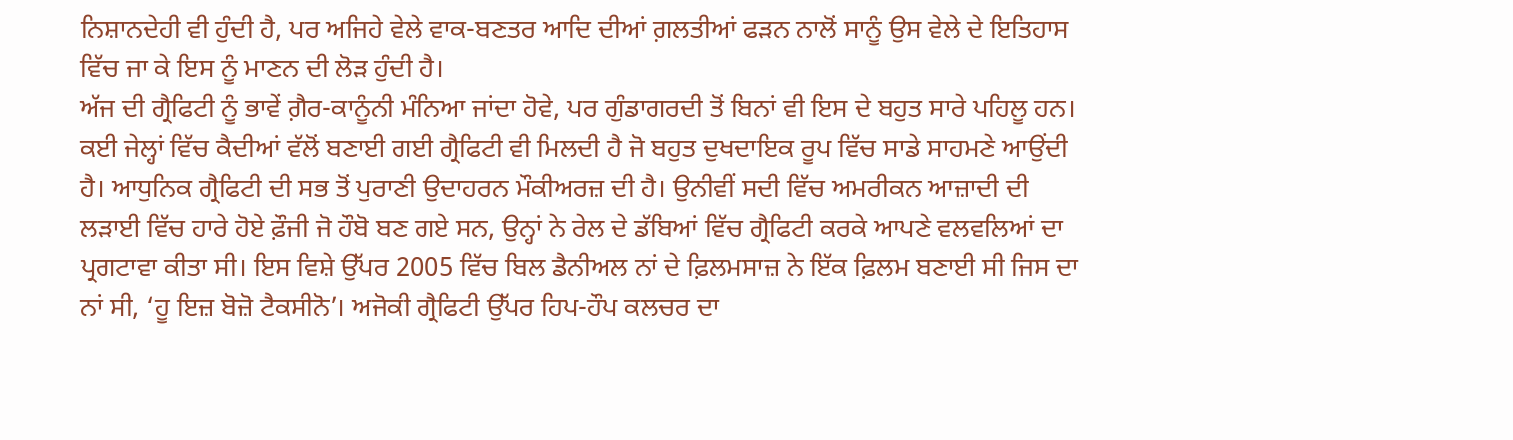ਨਿਸ਼ਾਨਦੇਹੀ ਵੀ ਹੁੰਦੀ ਹੈ, ਪਰ ਅਜਿਹੇ ਵੇਲੇ ਵਾਕ-ਬਣਤਰ ਆਦਿ ਦੀਆਂ ਗ਼ਲਤੀਆਂ ਫੜਨ ਨਾਲੋਂ ਸਾਨੂੰ ਉਸ ਵੇਲੇ ਦੇ ਇਤਿਹਾਸ ਵਿੱਚ ਜਾ ਕੇ ਇਸ ਨੂੰ ਮਾਣਨ ਦੀ ਲੋੜ ਹੁੰਦੀ ਹੈ।
ਅੱਜ ਦੀ ਗ੍ਰੈਫਿਟੀ ਨੂੰ ਭਾਵੇਂ ਗ਼ੈਰ-ਕਾਨੂੰਨੀ ਮੰਨਿਆ ਜਾਂਦਾ ਹੋਵੇ, ਪਰ ਗੁੰਡਾਗਰਦੀ ਤੋਂ ਬਿਨਾਂ ਵੀ ਇਸ ਦੇ ਬਹੁਤ ਸਾਰੇ ਪਹਿਲੂ ਹਨ। ਕਈ ਜੇਲ੍ਹਾਂ ਵਿੱਚ ਕੈਦੀਆਂ ਵੱਲੋਂ ਬਣਾਈ ਗਈ ਗ੍ਰੈਫਿਟੀ ਵੀ ਮਿਲਦੀ ਹੈ ਜੋ ਬਹੁਤ ਦੁਖਦਾਇਕ ਰੂਪ ਵਿੱਚ ਸਾਡੇ ਸਾਹਮਣੇ ਆਉਂਦੀ ਹੈ। ਆਧੁਨਿਕ ਗ੍ਰੈਫਿਟੀ ਦੀ ਸਭ ਤੋਂ ਪੁਰਾਣੀ ਉਦਾਹਰਨ ਮੌਕੀਅਰਜ਼ ਦੀ ਹੈ। ਉਨੀਵੀਂ ਸਦੀ ਵਿੱਚ ਅਮਰੀਕਨ ਆਜ਼ਾਦੀ ਦੀ ਲੜਾਈ ਵਿੱਚ ਹਾਰੇ ਹੋਏ ਫ਼ੌਜੀ ਜੋ ਹੌਬੋ ਬਣ ਗਏ ਸਨ, ਉਨ੍ਹਾਂ ਨੇ ਰੇਲ ਦੇ ਡੱਬਿਆਂ ਵਿੱਚ ਗ੍ਰੈਫਿਟੀ ਕਰਕੇ ਆਪਣੇ ਵਲਵਲਿਆਂ ਦਾ ਪ੍ਰਗਟਾਵਾ ਕੀਤਾ ਸੀ। ਇਸ ਵਿਸ਼ੇ ਉੱਪਰ 2005 ਵਿੱਚ ਬਿਲ ਡੈਨੀਅਲ ਨਾਂ ਦੇ ਫ਼ਿਲਮਸਾਜ਼ ਨੇ ਇੱਕ ਫ਼ਿਲਮ ਬਣਾਈ ਸੀ ਜਿਸ ਦਾ ਨਾਂ ਸੀ, ‘ਹੂ ਇਜ਼ ਬੋਜ਼ੋ ਟੈਕਸੀਨੋ’। ਅਜੋਕੀ ਗ੍ਰੈਫਿਟੀ ਉੱਪਰ ਹਿਪ-ਹੌਪ ਕਲਚਰ ਦਾ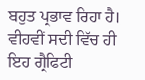ਬਹੁਤ ਪ੍ਰਭਾਵ ਰਿਹਾ ਹੈ। ਵੀਹਵੀਂ ਸਦੀ ਵਿੱਚ ਹੀ ਇਹ ਗ੍ਰੈਫਿਟੀ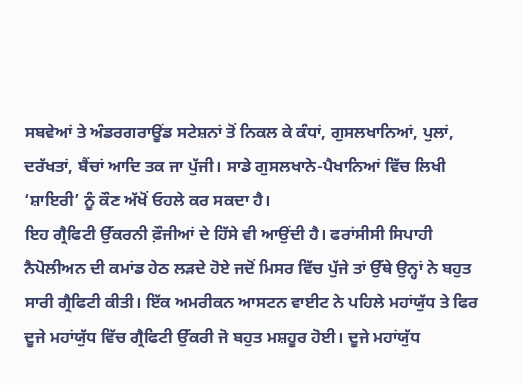ਸਬਵੇਆਂ ਤੇ ਅੰਡਰਗਰਾਊਂਡ ਸਟੇਸ਼ਨਾਂ ਤੋਂ ਨਿਕਲ ਕੇ ਕੰਧਾਂ, ਗੁਸਲਖਾਨਿਆਂ, ਪੁਲਾਂ, ਦਰੱਖਤਾਂ, ਬੈਂਚਾਂ ਆਦਿ ਤਕ ਜਾ ਪੁੱਜੀ। ਸਾਡੇ ਗੁਸਲਖਾਨੇ-ਪੈਖਾਨਿਆਂ ਵਿੱਚ ਲਿਖੀ ‘ਸ਼ਾਇਰੀ’ ਨੂੰ ਕੌਣ ਅੱਖੋਂ ਓਹਲੇ ਕਰ ਸਕਦਾ ਹੈ।
ਇਹ ਗ੍ਰੈਫਿਟੀ ਉੱਕਰਨੀ ਫ਼ੌਜੀਆਂ ਦੇ ਹਿੱਸੇ ਵੀ ਆਉਂਦੀ ਹੈ। ਫਰਾਂਸੀਸੀ ਸਿਪਾਹੀ ਨੈਪੋਲੀਅਨ ਦੀ ਕਮਾਂਡ ਹੇਠ ਲੜਦੇ ਹੋਏ ਜਦੋਂ ਮਿਸਰ ਵਿੱਚ ਪੁੱਜੇ ਤਾਂ ਉੱਥੇ ਉਨ੍ਹਾਂ ਨੇ ਬਹੁਤ ਸਾਰੀ ਗ੍ਰੈਫਿਟੀ ਕੀਤੀ। ਇੱਕ ਅਮਰੀਕਨ ਆਸਟਨ ਵਾਈਟ ਨੇ ਪਹਿਲੇ ਮਹਾਂਯੁੱਧ ਤੇ ਫਿਰ ਦੂਜੇ ਮਹਾਂਯੁੱਧ ਵਿੱਚ ਗ੍ਰੈਫਿਟੀ ਉੱਕਰੀ ਜੋ ਬਹੁਤ ਮਸ਼ਹੂਰ ਹੋਈ। ਦੂਜੇ ਮਹਾਂਯੁੱਧ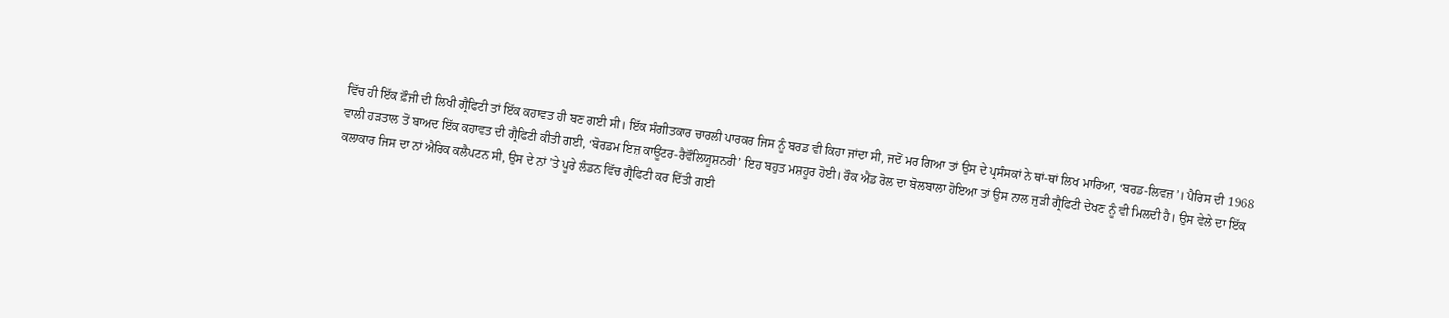ਵਿੱਚ ਹੀ ਇੱਕ ਫ਼ੌਜੀ ਦੀ ਲਿਖੀ ਗ੍ਰੈਫਿਟੀ ਤਾਂ ਇੱਕ ਕਹਾਵਤ ਹੀ ਬਣ ਗਈ ਸੀ। ਇੱਕ ਸੰਗੀਤਕਾਰ ਚਾਰਲੀ ਪਾਰਕਰ ਜਿਸ ਨੂੰ ਬਰਡ ਵੀ ਕਿਹਾ ਜਾਂਦਾ ਸੀ, ਜਦੋਂ ਮਰ ਗਿਆ ਤਾਂ ਉਸ ਦੇ ਪ੍ਰਸੰਸਕਾਂ ਨੇ ਥਾਂ-ਥਾਂ ਲਿਖ ਮਾਰਿਆ, ‘ਬਰਡ-ਲਿਵਜ਼’। ਪੈਰਿਸ ਦੀ 1968 ਵਾਲੀ ਹੜਤਾਲ ਤੋਂ ਬਾਅਦ ਇੱਕ ਕਹਾਵਤ ਦੀ ਗ੍ਰੈਫਿਟੀ ਕੀਤੀ ਗਈ, ‘ਬੋਰਡਮ ਇਜ਼ ਕਾਊਂਟਰ-ਰੈਵੌਲਿਯੂਸ਼ਨਰੀ’ ਇਹ ਬਹੁਤ ਮਸ਼ਹੂਰ ਹੋਈ। ਰੌਕ ਐਂਡ ਰੋਲ ਦਾ ਬੋਲਬਾਲਾ ਹੋਇਆ ਤਾਂ ਉਸ ਨਾਲ ਜੁੜੀ ਗ੍ਰੈਫਿਟੀ ਦੇਖਣ ਨੂੰ ਵੀ ਮਿਲਦੀ ਹੈ। ਉਸ ਵੇਲੇ ਦਾ ਇੱਕ ਕਲਾਕਾਰ ਜਿਸ ਦਾ ਨਾਂ ਐਰਿਕ ਕਲੈਪਟਨ ਸੀ, ਉਸ ਦੇ ਨਾਂ ’ਤੇ ਪੂਰੇ ਲੰਡਨ ਵਿੱਚ ਗ੍ਰੈਫਿਟੀ ਕਰ ਦਿੱਤੀ ਗਈ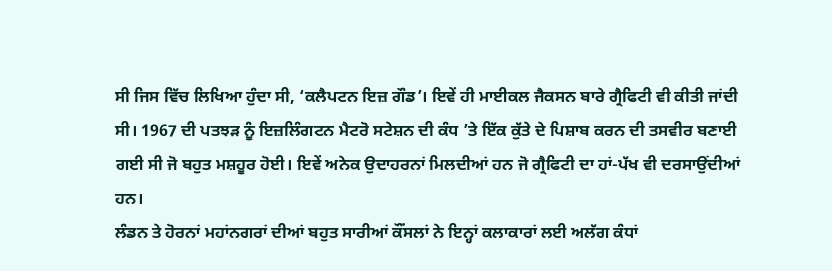ਸੀ ਜਿਸ ਵਿੱਚ ਲਿਖਿਆ ਹੁੰਦਾ ਸੀ, ‘ਕਲੈਪਟਨ ਇਜ਼ ਗੌਡ’। ਇਵੇਂ ਹੀ ਮਾਈਕਲ ਜੈਕਸਨ ਬਾਰੇ ਗ੍ਰੈਫਿਟੀ ਵੀ ਕੀਤੀ ਜਾਂਦੀ ਸੀ। 1967 ਦੀ ਪਤਝੜ ਨੂੰ ਇਜ਼ਲਿੰਗਟਨ ਮੈਟਰੋ ਸਟੇਸ਼ਨ ਦੀ ਕੰਧ ’ਤੇ ਇੱਕ ਕੁੱਤੇ ਦੇ ਪਿਸ਼ਾਬ ਕਰਨ ਦੀ ਤਸਵੀਰ ਬਣਾਈ ਗਈ ਸੀ ਜੋ ਬਹੁਤ ਮਸ਼ਹੂਰ ਹੋਈ। ਇਵੇਂ ਅਨੇਕ ਉਦਾਹਰਨਾਂ ਮਿਲਦੀਆਂ ਹਨ ਜੋ ਗ੍ਰੈਫਿਟੀ ਦਾ ਹਾਂ-ਪੱਖ ਵੀ ਦਰਸਾਉਂਦੀਆਂ ਹਨ।
ਲੰਡਨ ਤੇ ਹੋਰਨਾਂ ਮਹਾਂਨਗਰਾਂ ਦੀਆਂ ਬਹੁਤ ਸਾਰੀਆਂ ਕੌਂਸਲਾਂ ਨੇ ਇਨ੍ਹਾਂ ਕਲਾਕਾਰਾਂ ਲਈ ਅਲੱਗ ਕੰਧਾਂ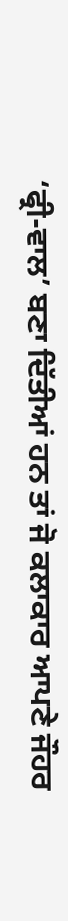‘ਫ੍ਰੀ-ਵਾਲ’ ਬਣਾ ਦਿੱਤੀਆਂ ਹਨ ਤਾਂ ਜੋ ਕਲਾਕਾਰ ਆਪਣੇ ਜੌਹਰ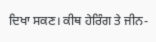ਦਿਖਾ ਸਕਣ। ਕੀਥ ਹੇਰਿੰਗ ਤੇ ਜੀਨ-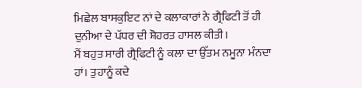ਮਿਛੇਲ ਬਾਸਕੁਇਟ ਨਾਂ ਦੇ ਕਲਾਕਾਰਾਂ ਨੇ ਗ੍ਰੈਫਿਟੀ ਤੋਂ ਹੀ ਦੁਨੀਆ ਦੇ ਪੱਧਰ ਦੀ ਸ਼ੋਹਰਤ ਹਾਸਲ ਕੀਤੀ।
ਮੈਂ ਬਹੁਤ ਸਾਰੀ ਗ੍ਰੈਫਿਟੀ ਨੂੰ ਕਲਾ ਦਾ ਉੱਤਮ ਨਮੂਨਾ ਮੰਨਦਾ ਹਾਂ। ਤੁਹਾਨੂੰ ਕਦੇ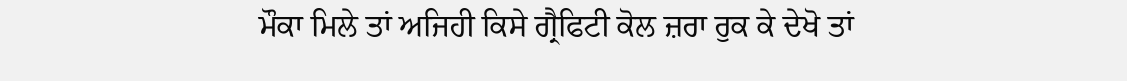ਮੌਕਾ ਮਿਲੇ ਤਾਂ ਅਜਿਹੀ ਕਿਸੇ ਗ੍ਰੈਫਿਟੀ ਕੋਲ ਜ਼ਰਾ ਰੁਕ ਕੇ ਦੇਖੋ ਤਾਂ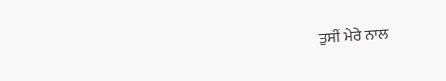ਤੁਸੀਂ ਮੇਰੇ ਨਾਲ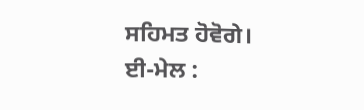ਸਹਿਮਤ ਹੋਵੋਗੇ।
ਈ-ਮੇਲ :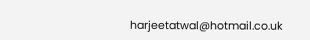harjeetatwal@hotmail.co.uk